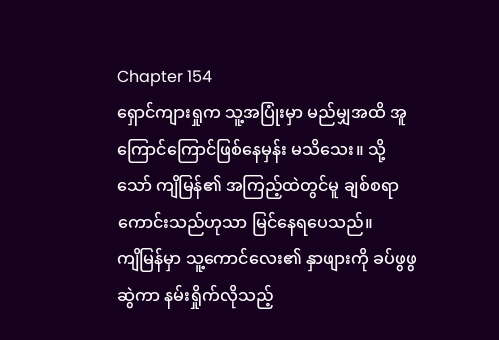Chapter 154
ရှောင်ကျားရှုက သူ့အပြုံးမှာ မည်မျှအထိ အူကြောင်ကြောင်ဖြစ်နေမှန်း မသိသေး။ သို့သော် ကျိမြန်၏ အကြည့်ထဲတွင်မူ ချစ်စရာကောင်းသည်ဟုသာ မြင်နေရပေသည်။
ကျိမြန်မှာ သူ့ကောင်လေး၏ နှာဖျားကို ခပ်ဖွဖွဆွဲကာ နမ်းရှိုက်လိုသည့်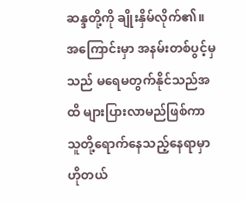ဆန္ဒတို့ကို ချိုးနှိမ်လိုက်၏။ အကြောင်းမှာ အနမ်းတစ်ပွင့်မှသည် မရေမတွက်နိုင်သည်အထိ များပြားလာမည်ဖြစ်ကာ သူတို့ရောက်နေသည့်နေရာမှာ ဟိုတယ်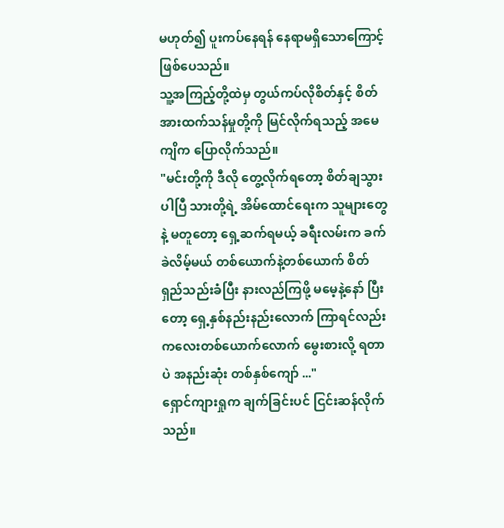မဟုတ်၍ ပူးကပ်နေရန် နေရာမရှိသောကြောင့် ဖြစ်ပေသည်။
သူ့အကြည့်တို့ထဲမှ တွယ်ကပ်လိုစိတ်နှင့် စိတ်အားထက်သန်မှုတို့ကို မြင်လိုက်ရသည့် အမေကျိက ပြောလိုက်သည်။
"မင်းတို့ကို ဒီလို တွေ့လိုက်ရတော့ စိတ်ချသွားပါပြီ သားတို့ရဲ့ အိမ်ထောင်ရေးက သူများတွေနဲ့ မတူတော့ ရှေ့ဆက်ရမယ့် ခရီးလမ်းက ခက်ခဲလိမ့်မယ် တစ်ယောက်နဲ့တစ်ယောက် စိတ်ရှည်သည်းခံပြီး နားလည်ကြဖို့ မမေ့နဲ့နော် ပြီးတော့ ရှေ့နှစ်နည်းနည်းလောက် ကြာရင်လည်း ကလေးတစ်ယောက်လောက် မွေးစားလို့ ရတာပဲ အနည်းဆုံး တစ်နှစ်ကျော် ..."
ရှောင်ကျားရှုက ချက်ခြင်းပင် ငြင်းဆန်လိုက်သည်။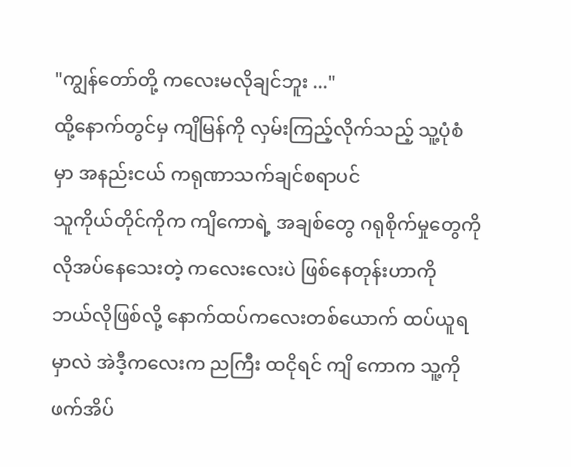"ကျွန်တော်တို့ ကလေးမလိုချင်ဘူး ..."
ထို့နောက်တွင်မှ ကျိမြန်ကို လှမ်းကြည့်လိုက်သည့် သူ့ပုံစံမှာ အနည်းငယ် ကရုဏာသက်ချင်စရာပင်
သူကိုယ်တိုင်ကိုက ကျိကောရဲ့ အချစ်တွေ ဂရုစိုက်မှုတွေကို လိုအပ်နေသေးတဲ့ ကလေးလေးပဲ ဖြစ်နေတုန်းဟာကို ဘယ်လိုဖြစ်လို့ နောက်ထပ်ကလေးတစ်ယောက် ထပ်ယူရမှာလဲ အဲဒီ့ကလေးက ညကြီး ထငိုရင် ကျိ ကောက သူ့ကို ဖက်အိပ်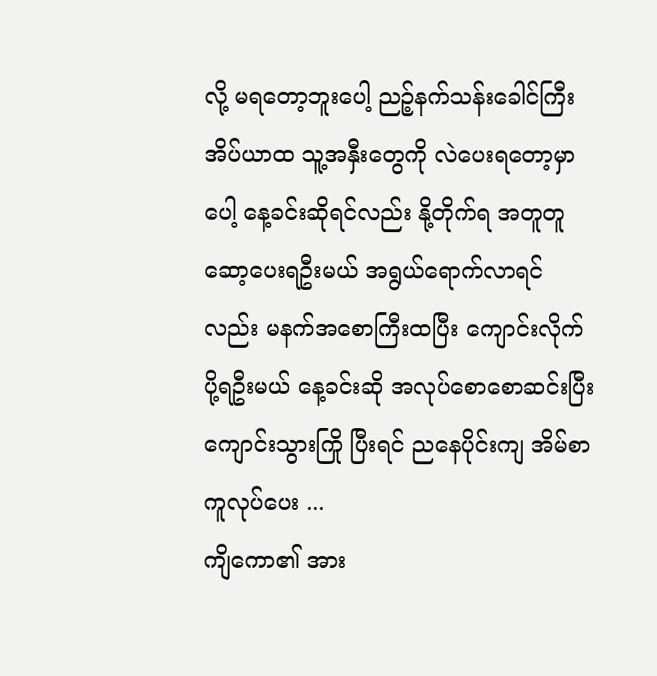လို့ မရတော့ဘူးပေါ့ ညဉ့်နက်သန်းခေါင်ကြီး အိပ်ယာထ သူ့အနှီးတွေကို လဲပေးရတော့မှာပေါ့ နေ့ခင်းဆိုရင်လည်း နို့တိုက်ရ အတူတူ ဆော့ပေးရဦးမယ် အရွယ်ရောက်လာရင်လည်း မနက်အစောကြီးထပြီး ကျောင်းလိုက်ပို့ရဦးမယ် နေ့ခင်းဆို အလုပ်စောစောဆင်းပြီး ကျောင်းသွားကြို ပြီးရင် ညနေပိုင်းကျ အိမ်စာကူလုပ်ပေး ...
ကျိကော၏ အား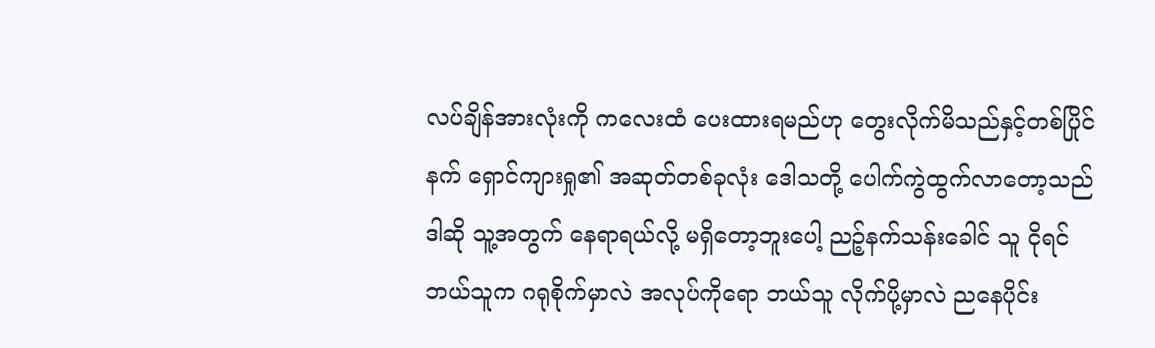လပ်ချိန်အားလုံးကို ကလေးထံ ပေးထားရမည်ဟု တွေးလိုက်မိသည်နှင့်တစ်ပြိုင်နက် ရှောင်ကျားရှု၏ အဆုတ်တစ်ခုလုံး ဒေါသတို့ ပေါက်ကွဲထွက်လာတော့သည်
ဒါဆို သူ့အတွက် နေရာရယ်လို့ မရှိတော့ဘူးပေါ့ ညဉ့်နက်သန်းခေါင် သူ ငိုရင် ဘယ်သူက ဂရုစိုက်မှာလဲ အလုပ်ကိုရော ဘယ်သူ လိုက်ပို့မှာလဲ ညနေပိုင်း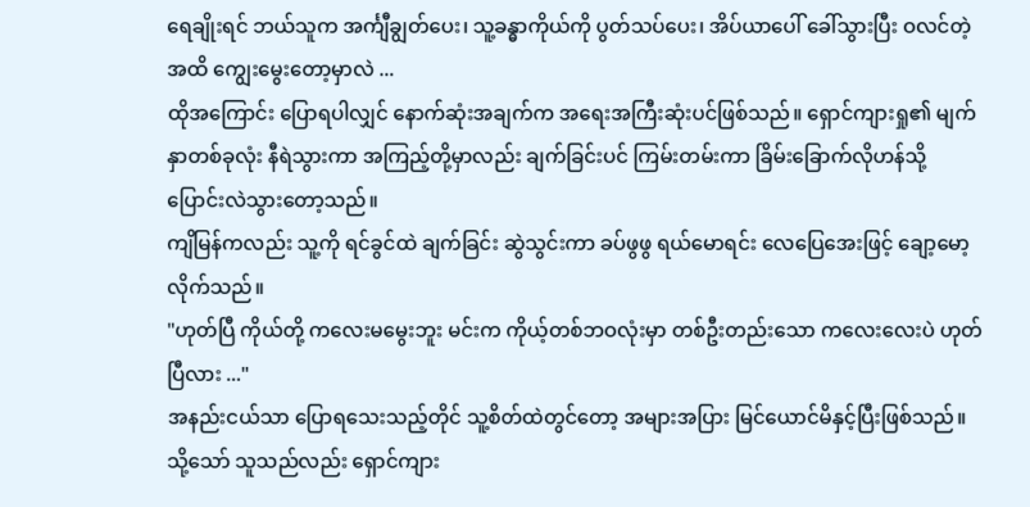ရေချိုးရင် ဘယ်သူက အင်္ကျီချွတ်ပေး၊ သူ့ခန္ဓာကိုယ်ကို ပွတ်သပ်ပေး၊ အိပ်ယာပေါ် ခေါ်သွားပြီး ဝလင်တဲ့အထိ ကျွေးမွေးတော့မှာလဲ ...
ထိုအကြောင်း ပြောရပါလျှင် နောက်ဆုံးအချက်က အရေးအကြီးဆုံးပင်ဖြစ်သည်။ ရှောင်ကျားရှု၏ မျက်နှာတစ်ခုလုံး နီရဲသွားကာ အကြည့်တို့မှာလည်း ချက်ခြင်းပင် ကြမ်းတမ်းကာ ခြိမ်းခြောက်လိုဟန်သို့ ပြောင်းလဲသွားတော့သည်။
ကျိမြန်ကလည်း သူ့ကို ရင်ခွင်ထဲ ချက်ခြင်း ဆွဲသွင်းကာ ခပ်ဖွဖွ ရယ်မောရင်း လေပြေအေးဖြင့် ချော့မော့လိုက်သည်။
"ဟုတ်ပြီ ကိုယ်တို့ ကလေးမမွေးဘူး မင်းက ကိုယ့်တစ်ဘဝလုံးမှာ တစ်ဦးတည်းသော ကလေးလေးပဲ ဟုတ်ပြီလား ..."
အနည်းငယ်သာ ပြောရသေးသည့်တိုင် သူ့စိတ်ထဲတွင်တော့ အများအပြား မြင်ယောင်မိနှင့်ပြီးဖြစ်သည်။
သို့သော် သူသည်လည်း ရှောင်ကျား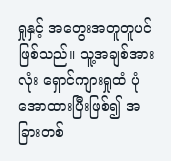ရှုနှင့် အတွေးအတူတူပင်ဖြစ်သည်။ သူ့အချစ်အားလုံး ရှောင်ကျားရှုထံ ပုံအောထားပြီးဖြစ်၍ အခြားတစ်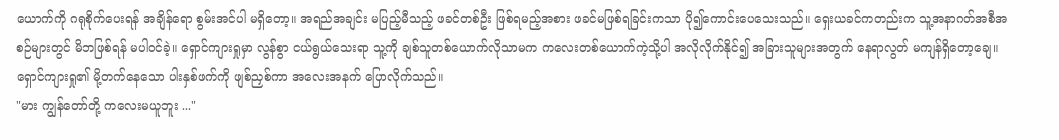ယောက်ကို ဂရုစိုက်ပေးရန် အချိန်ရော စွမ်းအင်ပါ မရှိတော့။ အရည်အချင်း မပြည့်မီသည့် ဖခင်တစ်ဦး ဖြစ်ရမည့်အစား ဖခင်မဖြစ်ရခြင်းကသာ ပို၍ကောင်းပေသေးသည်။ ရှေးယခင်ကတည်းက သူ့အနာဂတ်အစီအစဉ်များတွင် မိဘဖြစ်ရန် မပါဝင်ခဲ့။ ရှောင်ကျားရှုမှာ လွန်စွာ ငယ်ရွယ်သေးရာ သူ့ကို ချစ်သူတစ်ယောက်လိုသာမက ကလေးတစ်ယောက်ကဲ့သို့ပါ အလိုလိုက်နိုင်၍ အခြားသူများအတွက် နေရာလွတ် မကျန်ရှိတော့ချေ။
ရှောင်ကျားရှု၏ မို့တက်နေသော ပါးနှစ်ဖက်ကို ဖျစ်ညှစ်ကာ အလေးအနက် ပြောလိုက်သည်။
"မား ကျွန်တော်တို့ ကလေးမယူဘူး ..."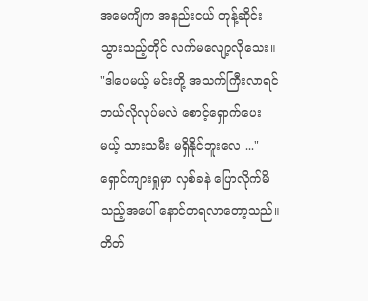အမေကျိက အနည်းငယ် တုန့်ဆိုင်းသွားသည့်တိုင် လက်မလျော့လိုသေး။
"ဒါပေမယ့် မင်းတို့ အသက်ကြီးလာရင် ဘယ်လိုလုပ်မလဲ စောင့်ရှောက်ပေးမယ့် သားသမီး မရှိနိုင်ဘူးလေ ..."
ရှောင်ကျားရှုမှာ လှစ်ခနဲ ပြောလိုက်မိသည့်အပေါ် နောင်တရလာတော့သည်။ တိတ်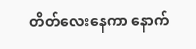တိတ်လေးနေကာ နောက်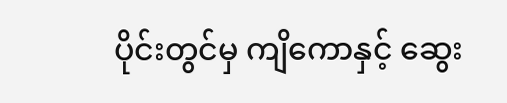ပိုင်းတွင်မှ ကျိကောနှင့် ဆွေး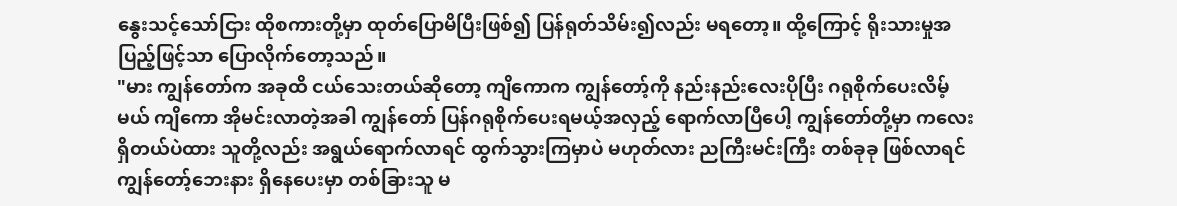နွေးသင့်သော်ငြား ထိုစကားတို့မှာ ထုတ်ပြောမိပြီးဖြစ်၍ ပြန်ရုတ်သိမ်း၍လည်း မရတော့။ ထို့ကြောင့် ရိုးသားမှုအပြည့်ဖြင့်သာ ပြောလိုက်တော့သည်။
"မား ကျွန်တော်က အခုထိ ငယ်သေးတယ်ဆိုတော့ ကျိကောက ကျွန်တော့်ကို နည်းနည်းလေးပိုပြီး ဂရုစိုက်ပေးလိမ့်မယ် ကျိကော အိုမင်းလာတဲ့အခါ ကျွန်တော် ပြန်ဂရုစိုက်ပေးရမယ့်အလှည့် ရောက်လာပြီပေါ့ ကျွန်တော်တို့မှာ ကလေးရှိတယ်ပဲထား သူတို့လည်း အရွယ်ရောက်လာရင် ထွက်သွားကြမှာပဲ မဟုတ်လား ညကြီးမင်းကြီး တစ်ခုခု ဖြစ်လာရင် ကျွန်တော့်ဘေးနား ရှိနေပေးမှာ တစ်ခြားသူ မ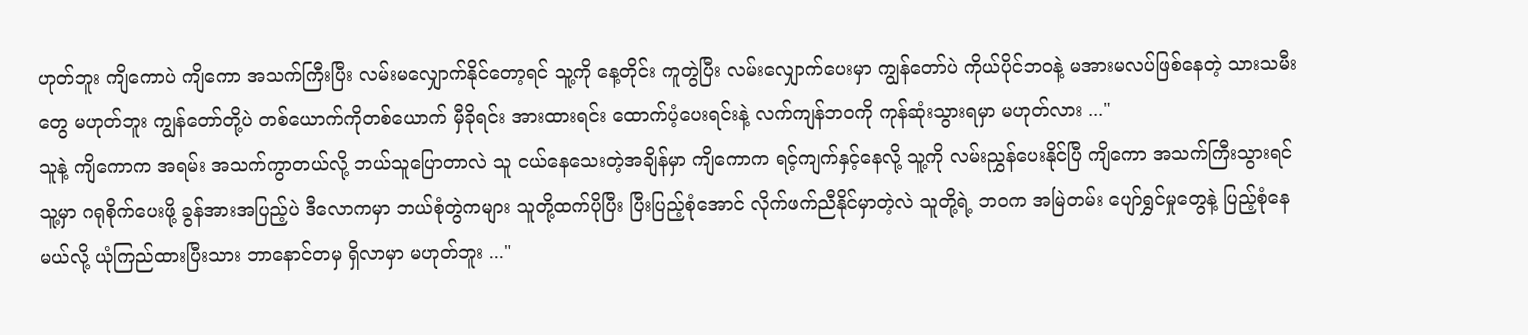ဟုတ်ဘူး ကျိကောပဲ ကျိကော အသက်ကြီးပြီး လမ်းမလျှောက်နိုင်တော့ရင် သူ့ကို နေ့တိုင်း ကူတွဲပြီး လမ်းလျှောက်ပေးမှာ ကျွန်တော်ပဲ ကိုယ်ပိုင်ဘဝနဲ့ မအားမလပ်ဖြစ်နေတဲ့ သားသမီးတွေ မဟုတ်ဘူး ကျွန်တော်တို့ပဲ တစ်ယောက်ကိုတစ်ယောက် မှီခိုရင်း အားထားရင်း ထောက်ပံ့ပေးရင်းနဲ့ လက်ကျန်ဘဝကို ကုန်ဆုံးသွားရမှာ မဟုတ်လား ..."
သူနဲ့ ကျိကောက အရမ်း အသက်ကွာတယ်လို့ ဘယ်သူပြောတာလဲ သူ ငယ်နေသေးတဲ့အချိန်မှာ ကျိကောက ရင့်ကျက်နှင့်နေလို့ သူ့ကို လမ်းညွှန်ပေးနိုင်ပြီ ကျိကော အသက်ကြီးသွားရင် သူ့မှာ ဂရုစိုက်ပေးဖို့ ခွန်အားအပြည့်ပဲ ဒီလောကမှာ ဘယ်စုံတွဲကများ သူတို့ထက်ပိုပြီး ပြီးပြည့်စုံအောင် လိုက်ဖက်ညီနိုင်မှာတဲ့လဲ သူတို့ရဲ့ ဘဝက အမြဲတမ်း ပျော်ရွှင်မှုတွေနဲ့ ပြည့်စုံနေမယ်လို့ ယုံကြည်ထားပြီးသား ဘာနောင်တမှ ရှိလာမှာ မဟုတ်ဘူး ..."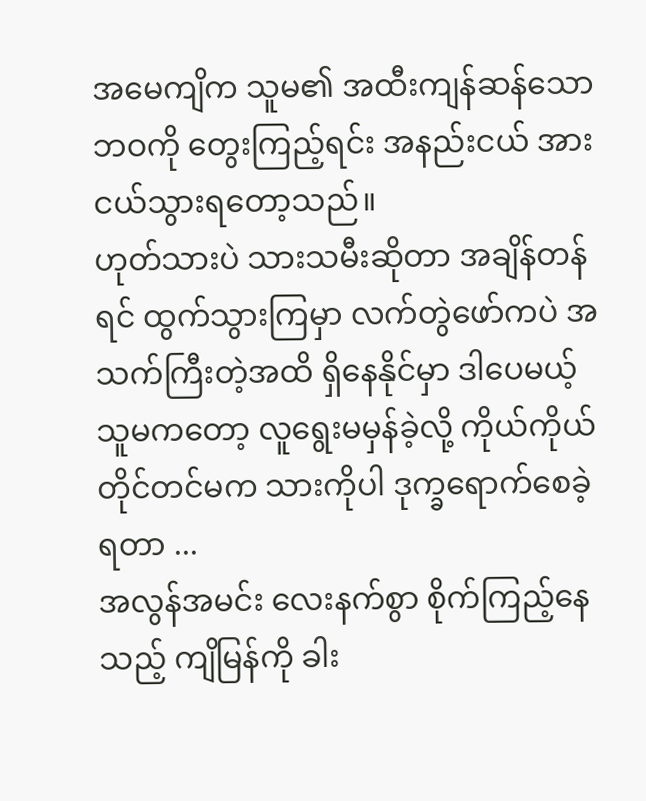အမေကျိက သူမ၏ အထီးကျန်ဆန်သော ဘဝကို တွေးကြည့်ရင်း အနည်းငယ် အားငယ်သွားရတော့သည်။
ဟုတ်သားပဲ သားသမီးဆိုတာ အချိန်တန်ရင် ထွက်သွားကြမှာ လက်တွဲဖော်ကပဲ အသက်ကြီးတဲ့အထိ ရှိနေနိုင်မှာ ဒါပေမယ့် သူမကတော့ လူရွေးမမှန်ခဲ့လို့ ကိုယ်ကိုယ်တိုင်တင်မက သားကိုပါ ဒုက္ခရောက်စေခဲ့ရတာ ...
အလွန်အမင်း လေးနက်စွာ စိုက်ကြည့်နေသည့် ကျိမြန်ကို ခါး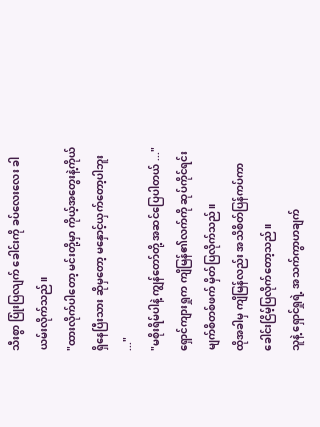သီးစွာ ပြုံးပြလျက် ခေါင်းကို ခပ်လေးလေး ခါယမ်းလိုက်သည်။
"ထားလိုက်ပါတော့ မင်းတို့မှာ ကိုယ့်အတွေးနဲ့ကိုယ် ရှိနေပြီးသား ဆိုမှတော့ မနှောင့်ယှက်တော့ပါဘူး ..."
"မစိုးရိမ်ပါနဲ့ ကျွန်တော်တို့ အဆင်ပြေပါတယ် ..."
ရှောင်ကျားရှုက ကျိမြန်၏လက်ကို ဆုပ်ကိုင်ရင်း မျက်စိတစ်ဖက် မှိတ်ပြလိုက်သည်။
ထိုအခါမှ ကျိမြန်လည်း အသိစိတ်ပြန်ကပ်ကာ ခေါင်းငြိမ့်ပြလိုက်တော့သည်။
သူနဲ့ ရှောင်ရှုရဲ့ အသက်ကွာဟချက်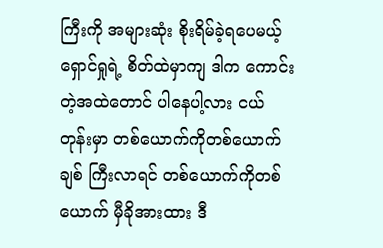ကြီးကို အများဆုံး စိုးရိမ်ခဲ့ရပေမယ့် ရှောင်ရှုရဲ့ စိတ်ထဲမှာကျ ဒါက ကောင်းတဲ့အထဲတောင် ပါနေပါ့လား ငယ်တုန်းမှာ တစ်ယောက်ကိုတစ်ယောက်ချစ် ကြီးလာရင် တစ်ယောက်ကိုတစ်ယောက် မှီခိုအားထား ဒီ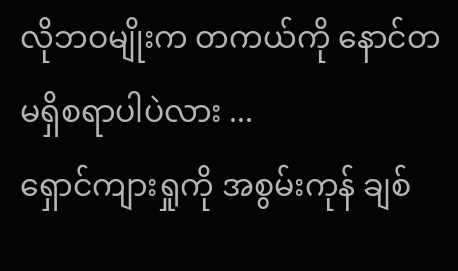လိုဘဝမျိုးက တကယ်ကို နောင်တမရှိစရာပါပဲလား ...
ရှောင်ကျားရှုကို အစွမ်းကုန် ချစ်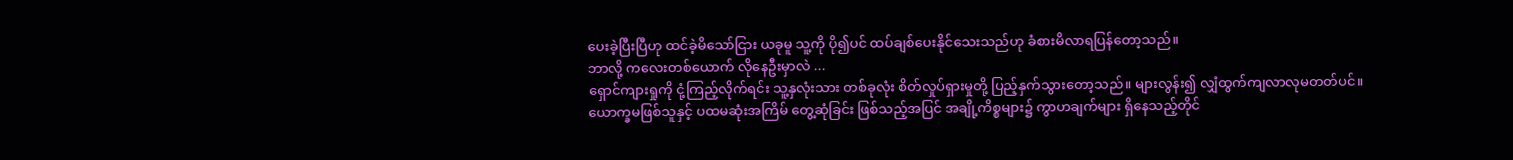ပေးခဲ့ပြီးပြီဟု ထင်ခဲ့မိသော်ငြား ယခုမူ သူ့ကို ပို၍ပင် ထပ်ချစ်ပေးနိုင်သေးသည်ဟု ခံစားမိလာရပြန်တော့သည်။
ဘာလို့ ကလေးတစ်ယောက် လိုနေဦးမှာလဲ ...
ရှောင်ကျားရှုကို ငုံ့ကြည့်လိုက်ရင်း သူ့နှလုံးသား တစ်ခုလုံး စိတ်လှုပ်ရှားမှုတို့ ပြည့်နှက်သွားတော့သည်။ များလွန်း၍ လျှံထွက်ကျလာလုမတတ်ပင်။
ယောက္ခမဖြစ်သူနှင့် ပထမဆုံးအကြိမ် တွေ့ဆုံခြင်း ဖြစ်သည့်အပြင် အချို့ကိစ္စများ၌ ကွာဟချက်များ ရှိနေသည့်တိုင်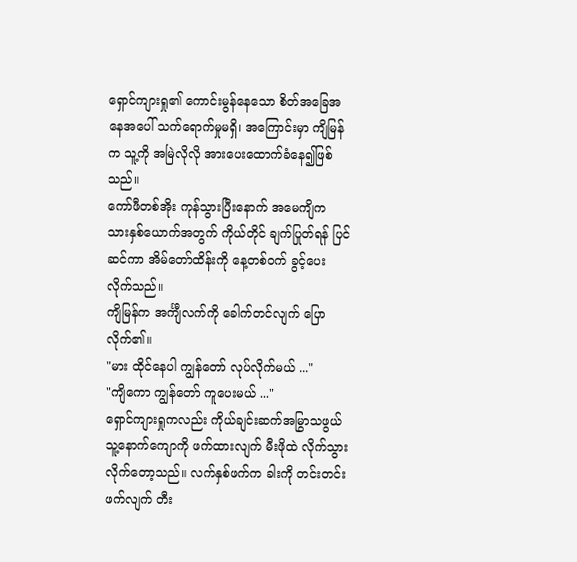ရှောင်ကျားရှု၏ ကောင်းမွန်နေသော စိတ်အခြေအနေအပေါ် သက်ရောက်မှုမရှိ၊ အကြောင်းမှာ ကျိမြန်က သူ့ကို အမြဲလိုလို အားပေးထောက်ခံနေ၍ဖြစ်သည်။
ကော်ဖီတစ်အိုး ကုန်သွားပြီးနောက် အမေကျိက သားနှစ်ယောက်အတွက် ကိုယ်တိုင် ချက်ပြုတ်ရန် ပြင်ဆင်ကာ အိမ်တော်ထိန်းကို နေ့တစ်ဝက် ခွင့်ပေးလိုက်သည်။
ကျိမြန်က အင်္ကျီလက်ကို ခေါက်တင်လျက် ပြောလိုက်၏။
"မား ထိုင်နေပါ ကျွန်တော် လုပ်လိုက်မယ် ..."
"ကျိကော ကျွန်တော် ကူပေးမယ် ..."
ရှောင်ကျားရှုကလည်း ကိုယ်ချင်းဆက်အမြွာသဖွယ် သူ့နောက်ကျောကို ဖက်ထားလျက် မီးဖိုထဲ လိုက်သွားလိုက်တော့သည်။ လက်နှစ်ဖက်က ခါးကို တင်းတင်းဖက်လျက် တီး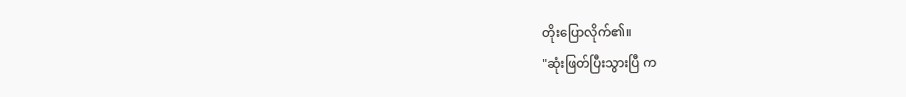တိုးပြောလိုက်၏။
"ဆုံးဖြတ်ပြီးသွားပြီ က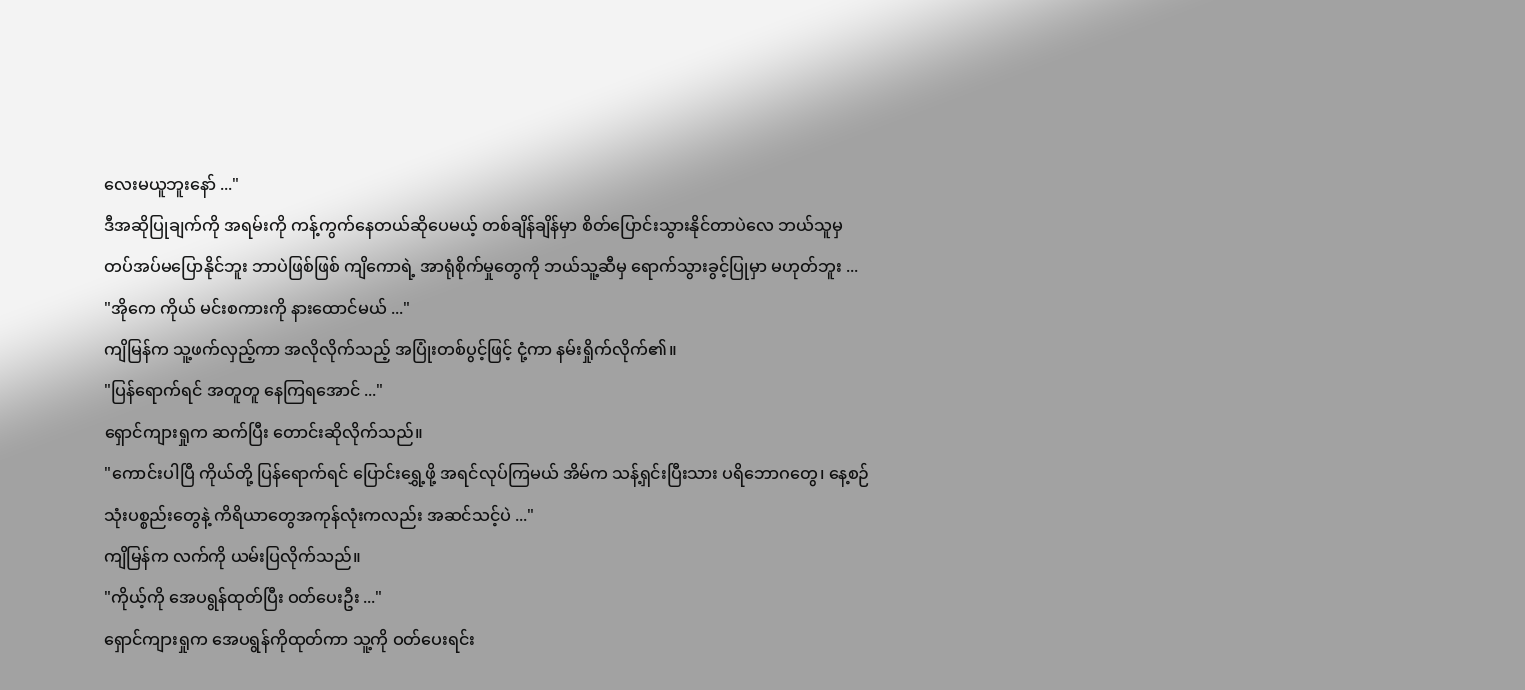လေးမယူဘူးနော် ..."
ဒီအဆိုပြုချက်ကို အရမ်းကို ကန့်ကွက်နေတယ်ဆိုပေမယ့် တစ်ချိန်ချိန်မှာ စိတ်ပြောင်းသွားနိုင်တာပဲလေ ဘယ်သူမှ တပ်အပ်မပြောနိုင်ဘူး ဘာပဲဖြစ်ဖြစ် ကျိကောရဲ့ အာရုံစိုက်မှုတွေကို ဘယ်သူ့ဆီမှ ရောက်သွားခွင့်ပြုမှာ မဟုတ်ဘူး ...
"အိုကေ ကိုယ် မင်းစကားကို နားထောင်မယ် ..."
ကျိမြန်က သူ့ဖက်လှည့်ကာ အလိုလိုက်သည့် အပြုံးတစ်ပွင့်ဖြင့် ငုံ့ကာ နမ်းရှိုက်လိုက်၏။
"ပြန်ရောက်ရင် အတူတူ နေကြရအောင် ..."
ရှောင်ကျားရှုက ဆက်ပြီး တောင်းဆိုလိုက်သည်။
"ကောင်းပါပြီ ကိုယ်တို့ ပြန်ရောက်ရင် ပြောင်းရွှေ့ဖို့ အရင်လုပ်ကြမယ် အိမ်က သန့်ရှင်းပြီးသား ပရိဘောဂတွေ၊ နေ့စဉ်သုံးပစ္စည်းတွေနဲ့ ကိရိယာတွေအကုန်လုံးကလည်း အဆင်သင့်ပဲ ..."
ကျိမြန်က လက်ကို ယမ်းပြလိုက်သည်။
"ကိုယ့်ကို အေပရွန်ထုတ်ပြီး ဝတ်ပေးဦး ..."
ရှောင်ကျားရှုက အေပရွန်ကိုထုတ်ကာ သူ့ကို ဝတ်ပေးရင်း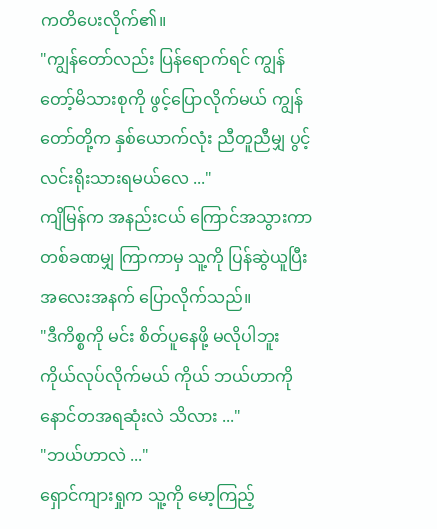ကတိပေးလိုက်၏။
"ကျွန်တော်လည်း ပြန်ရောက်ရင် ကျွန်တော့်မိသားစုကို ဖွင့်ပြောလိုက်မယ် ကျွန်တော်တို့က နှစ်ယောက်လုံး ညီတူညီမျှ ပွင့်လင်းရိုးသားရမယ်လေ ..."
ကျိမြန်က အနည်းငယ် ကြောင်အသွားကာ တစ်ခဏမျှ ကြာကာမှ သူ့ကို ပြန်ဆွဲယူပြီး အလေးအနက် ပြောလိုက်သည်။
"ဒီကိစ္စကို မင်း စိတ်ပူနေဖို့ မလိုပါဘူး ကိုယ်လုပ်လိုက်မယ် ကိုယ် ဘယ်ဟာကို နောင်တအရဆုံးလဲ သိလား ..."
"ဘယ်ဟာလဲ ..."
ရှောင်ကျားရှုက သူ့ကို မော့ကြည့်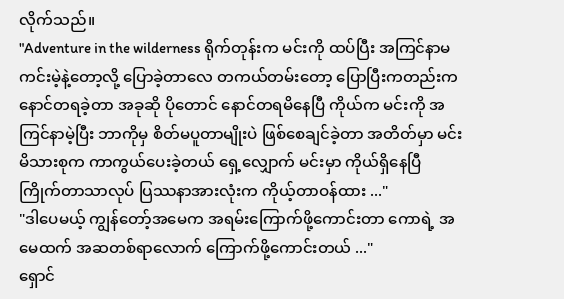လိုက်သည်။
"Adventure in the wilderness ရိုက်တုန်းက မင်းကို ထပ်ပြီး အကြင်နာမကင်းမဲ့နဲ့တော့လို့ ပြောခဲ့တာလေ တကယ်တမ်းတော့ ပြောပြီးကတည်းက နောင်တရခဲ့တာ အခုဆို ပိုတောင် နောင်တရမိနေပြီ ကိုယ်က မင်းကို အကြင်နာမဲ့ပြီး ဘာကိုမှ စိတ်မပူတာမျိုးပဲ ဖြစ်စေချင်ခဲ့တာ အတိတ်မှာ မင်းမိသားစုက ကာကွယ်ပေးခဲ့တယ် ရှေ့လျှောက် မင်းမှာ ကိုယ်ရှိနေပြီ ကြိုက်တာသာလုပ် ပြဿနာအားလုံးက ကိုယ့်တာဝန်ထား ..."
"ဒါပေမယ့် ကျွန်တော့်အမေက အရမ်းကြောက်ဖို့ကောင်းတာ ကောရဲ့ အမေထက် အဆတစ်ရာလောက် ကြောက်ဖို့ကောင်းတယ် ..."
ရှောင်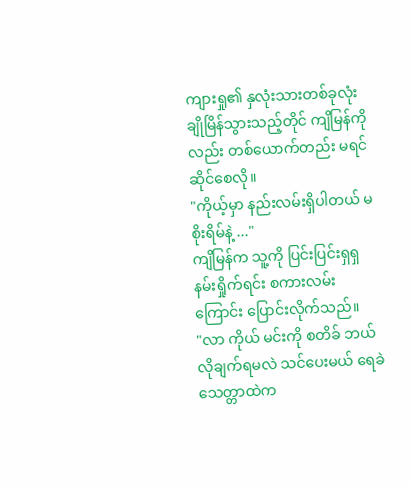ကျားရှု၏ နှလုံးသားတစ်ခုလုံး ချိုမြိန်သွားသည့်တိုင် ကျိမြန်ကိုလည်း တစ်ယောက်တည်း မရင်ဆိုင်စေလို။
"ကိုယ့်မှာ နည်းလမ်းရှိပါတယ် မစိုးရိမ်နဲ့ ..."
ကျိမြန်က သူ့ကို ပြင်းပြင်းရှရှ နမ်းရှိုက်ရင်း စကားလမ်းကြောင်း ပြောင်းလိုက်သည်။
"လာ ကိုယ် မင်းကို စတိခ် ဘယ်လိုချက်ရမလဲ သင်ပေးမယ် ရေခဲသေတ္တာထဲက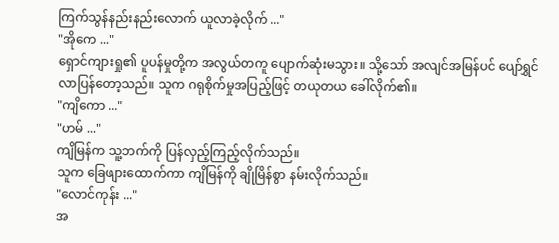ကြက်သွန်နည်းနည်းလောက် ယူလာခဲ့လိုက် ..."
"အိုကေ ..."
ရှောင်ကျားရှု၏ ပူပန်မှုတို့က အလွယ်တကူ ပျောက်ဆုံးမသွား။ သို့သော် အလျင်အမြန်ပင် ပျော်ရွှင်လာပြန်တော့သည်။ သူက ဂရုစိုက်မှုအပြည့်ဖြင့် တယုတယ ခေါ်လိုက်၏။
"ကျိကော ..."
"ဟမ် ..."
ကျိမြန်က သူ့ဘက်ကို ပြန်လှည့်ကြည့်လိုက်သည်။
သူက ခြေဖျားထောက်ကာ ကျိမြန်ကို ချိုမြိန်စွာ နမ်းလိုက်သည်။
"လောင်ကုန်း ..."
အ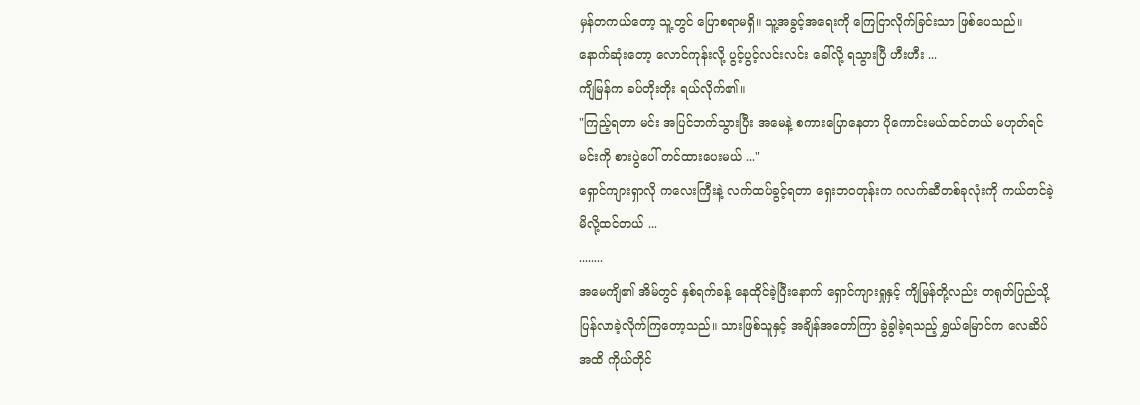မှန်တကယ်တော့ သူ့တွင် ပြောစရာမရှိ။ သူ့အခွင့်အရေးကို ကြေငြာလိုက်ခြင်းသာ ဖြစ်ပေသည်။
နောက်ဆုံးတော့ လောင်ကုန်းလို့ ပွင့်ပွင့်လင်းလင်း ခေါ်လို့ ရသွားပြီ ဟီးဟီး ...
ကျိမြန်က ခပ်တိုးတိုး ရယ်လိုက်၏။
"ကြည့်ရတာ မင်း အပြင်ဘက်သွားပြီး အမေနဲ့ စကားပြောနေတာ ပိုကောင်းမယ်ထင်တယ် မဟုတ်ရင် မင်းကို စားပွဲပေါ် တင်ထားပေးမယ် ..."
ရှောင်ကျားရှာလို ကလေးကြီးနဲ့ လက်ထပ်ခွင့်ရတာ ရှေးဘဝတုန်းက ဂလက်ဆီတစ်ခုလုံးကို ကယ်တင်ခဲ့မိလို့ထင်တယ် ...
........
အမေကျိ၏ အိမ်တွင် နှစ်ရက်ခန့် နေထိုင်ခဲ့ပြီးနောက် ရှောင်ကျားရှုနှင့် ကျိမြန်တို့လည်း တရုတ်ပြည်သို့ ပြန်လာခဲ့လိုက်ကြတော့သည်။ သားဖြစ်သူနှင့် အချိန်အတော်ကြာ ခွဲခွါခဲ့ရသည့် ရွှယ်မြောင်က လေဆိပ်အထိ ကိုယ်တိုင်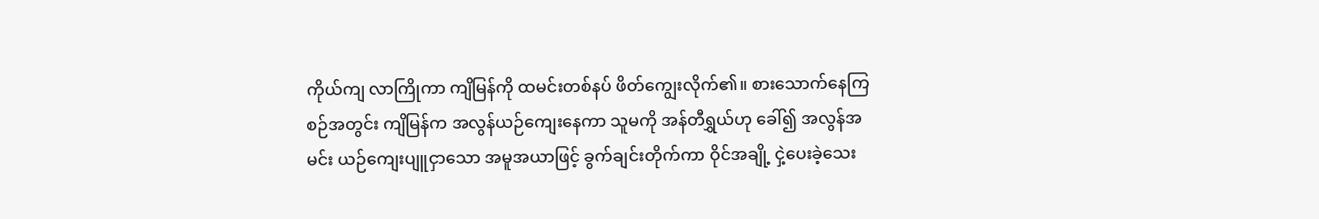ကိုယ်ကျ လာကြိုကာ ကျိမြန်ကို ထမင်းတစ်နပ် ဖိတ်ကျွေးလိုက်၏။ စားသောက်နေကြစဉ်အတွင်း ကျိမြန်က အလွန်ယဉ်ကျေးနေကာ သူမကို အန်တီရွှယ်ဟု ခေါ်၍ အလွန်အမင်း ယဉ်ကျေးပျူငှာသော အမူအယာဖြင့် ခွက်ချင်းတိုက်ကာ ဝိုင်အချို့ ငှဲ့ပေးခဲ့သေး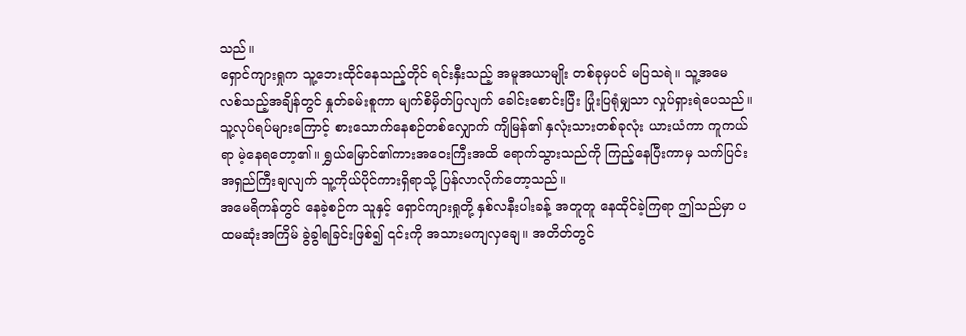သည်။
ရှောင်ကျားရှုက သူ့ဘေးထိုင်နေသည့်တိုင် ရင်းနှီးသည့် အမူအယာမျိုး တစ်ခုမှပင် မပြသရဲ။ သူ့အမေ လစ်သည့်အချိန်တွင် နှုတ်ခမ်းစူကာ မျက်စိမှိတ်ပြလျက် ခေါင်းစောင်းပြီး ပြုံးပြရုံမျှသာ လှုပ်ရှားရဲပေသည်။ သူ့လုပ်ရပ်များကြောင့် စားသောက်နေစဉ်တစ်လျှောက် ကျိမြန်၏ နှလုံးသားတစ်ခုလုံး ယားယံကာ ကူကယ်ရာ မဲ့နေရတော့၏။ ရွှယ်မြောင်၏ကားအဝေးကြီးအထိ ရောက်သွားသည်ကို ကြည့်နေပြီးကာမှ သက်ပြင်းအရှည်ကြီးချလျက် သူ့ကိုယ်ပိုင်ကားရှိရာသို့ ပြန်လာလိုက်တော့သည်။
အမေရိကန်တွင် နေခဲ့စဉ်က သူနှင့် ရှောင်ကျားရှုတို့ နှစ်လနီးပါးခန့် အတူတူ နေထိုင်ခဲ့ကြရာ ဤသည်မှာ ပထမဆုံးအကြိမ် ခွဲခွါရခြင်းဖြစ်၍ ၎င်းကို အသားမကျလှချေ။ အတိတ်တွင်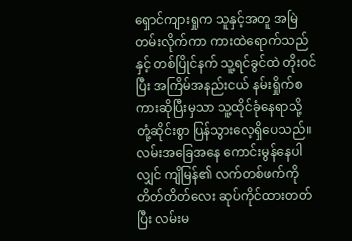ရှောင်ကျားရှုက သူနှင့်အတူ အမြဲတမ်းလိုက်ကာ ကားထဲရောက်သည်နှင့် တစ်ပြိုင်နက် သူ့ရင်ခွင်ထဲ တိုးဝင်ပြီး အကြိမ်အနည်းငယ် နမ်းရှိုက်စကားဆိုပြီးမှသာ သူ့ထိုင်ခုံနေရာသို့ တုံ့ဆိုင်းစွာ ပြန်သွားလေ့ရှိပေသည်။ လမ်းအခြေအနေ ကောင်းမွန်နေပါလျှင် ကျိမြန်၏ လက်တစ်ဖက်ကို တိတ်တိတ်လေး ဆုပ်ကိုင်ထားတတ်ပြီး လမ်းမ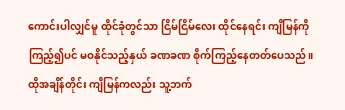ကောင်းပါလျှင်မူ ထိုင်ခုံတွင်သာ ငြိမ်ငြိမ်လေး ထိုင်နေရင်း ကျိမြန်ကို ကြည့်၍ပင် မဝနိုင်သည့်နှယ် ခဏခဏ စိုက်ကြည့်နေတတ်ပေသည်။
ထိုအချိန်တိုင်း ကျိမြန်ကလည်း သူ့ဘက်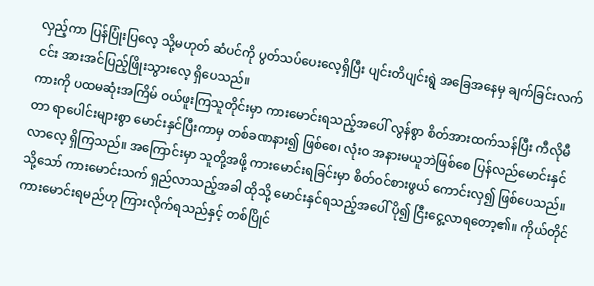လှည့်ကာ ပြန်ပြုံးပြလေ့ သို့မဟုတ် ဆံပင်ကို ပွတ်သပ်ပေးလေ့ရှိပြီး ပျင်းတိပျင်းရွဲ အခြေအနေမှ ချက်ခြင်းလက်ငင်း အားအင်ပြည့်ဖြိုးသွားလေ့ ရှိပေသည်။
ကားကို ပထမဆုံးအကြိမ် ဝယ်ဖူးကြသူတိုင်းမှာ ကားမောင်းရသည့်အပေါ် လွန်စွာ စိတ်အားထက်သန်ပြီး ကီလိုမီတာ ရာပေါင်းများစွာ မောင်းနှင်ပြီးကာမှ တစ်ခဏနား၍ ဖြစ်စေ၊ လုံးဝ အနားမယူဘဲဖြစ်စေ ပြန်လည်မောင်းနှင်လာလေ့ ရှိကြသည်။ အကြောင်းမှာ သူတို့အဖို့ ကားမောင်းရခြင်းမှာ စိတ်ဝင်စားဖွယ် ကောင်းလှ၍ ဖြစ်ပေသည်။ သို့သော် ကားမောင်းသက် ရှည်လာသည့်အခါ ထိုသို့ မောင်းနှင်ရသည့်အပေါ် ပို၍ ငြီးငွေ့လာရတော့၏။ ကိုယ်တိုင် ကားမောင်းရမည်ဟု ကြားလိုက်ရသည်နှင့် တစ်ပြိုင်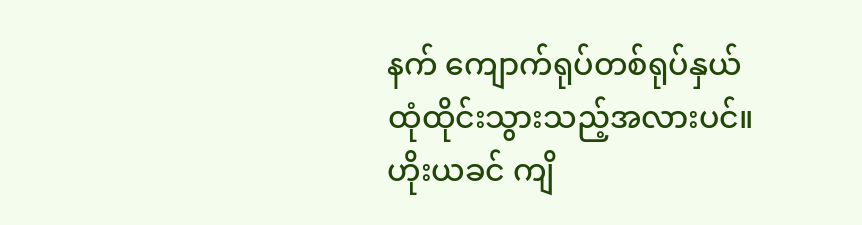နက် ကျောက်ရုပ်တစ်ရုပ်နှယ် ထုံထိုင်းသွားသည့်အလားပင်။ ဟိုးယခင် ကျိ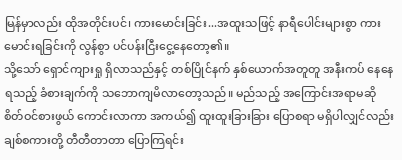မြန်မှာလည်း ထိုအတိုင်းပင်၊ ကားမောင်းခြင်း...အထူးသဖြင့် နာရီပေါင်းများစွာ ကားမောင်းရခြင်းကို လွန်စွာ ပင်ပန်းငြီးငွေ့နေတော့၏။
သို့သော် ရှောင်ကျားရှု ရှိလာသည်နှင့် တစ်ပြိုင်နက် နှစ်ယောက်အတူတူ အနီးကပ် နေနေရသည့် ခံစားချက်ကို သဘောကျမိလာတော့သည်။ မည်သည့် အကြောင်းအရာမဆို စိတ်ဝင်စားဖွယ် ကောင်းလာကာ အကယ်၍ ထူးထူးခြားခြား ပြောစရာ မရှိပါလျှင်လည်း ချစ်စကားတို့ တီတီတာတာ ပြောကြရင်း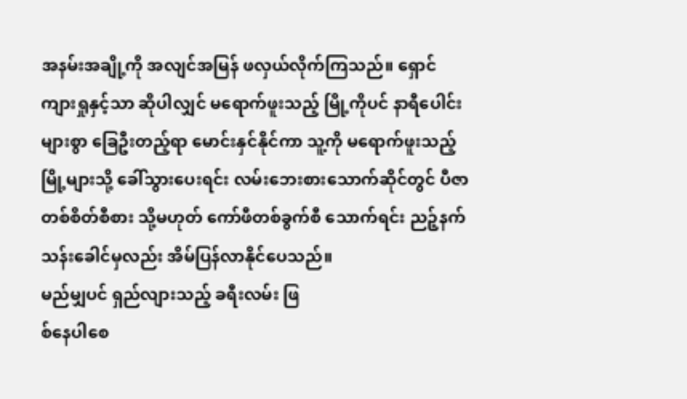အနမ်းအချို့ကို အလျင်အမြန် ဖလှယ်လိုက်ကြသည်။ ရှောင်ကျားရှုနှင့်သာ ဆိုပါလျှင် မရောက်ဖူးသည့် မြို့ကိုပင် နာရီပေါင်းများစွာ ခြေဦးတည့်ရာ မောင်းနှင်နိုင်ကာ သူ့ကို မရောက်ဖူးသည့် မြို့များသို့ ခေါ်သွားပေးရင်း လမ်းဘေးစားသောက်ဆိုင်တွင် ပီဇာတစ်စိတ်စီစား သို့မဟုတ် ကော်ဖီတစ်ခွက်စီ သောက်ရင်း ညဉ့်နက်သန်းခေါင်မှလည်း အိမ်ပြန်လာနိုင်ပေသည်။
မည်မျှပင် ရှည်လျားသည့် ခရီးလမ်း ဖြ
စ်နေပါစေ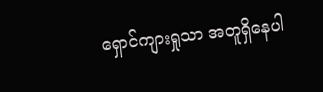ရှောင်ကျားရှုသာ အတူရှိနေပါ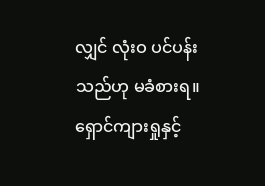လျှင် လုံးဝ ပင်ပန်းသည်ဟု မခံစားရ။ ရှောင်ကျားရှုနှင့်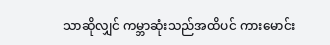သာဆိုလျှင် ကမ္ဘာဆုံးသည်အထိပင် ကားမောင်း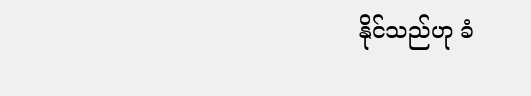နိုင်သည်ဟု ခံ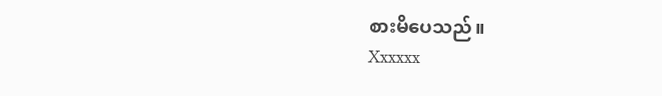စားမိပေသည်။
Xxxxxx